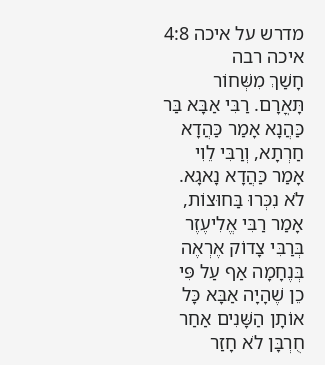מדרש על איכה 4:8
איכה רבה
חָשַׁךְ מִשְּׁחוֹר תָּאֳרָם. רַבִּי אַבָּא בַּר כַּהֲנָא אָמַר כַּהֲדָא חַרְתָא, וְרַבִּי לֵוִי אָמַר כַּהֲדָא נָאגָא. לֹא נִכְּרוּ בַּחוּצוֹת, אָמַר רַבִּי אֱלִיעֶזֶר בְּרַבִּי צָדוֹק אֶרְאֶה בְּנֶחָמָה אַף עַל פִּי כֵן שֶׁהָיָה אַבָּא כָּל אוֹתָן הַשָּׁנִים אַחַר חֻרְבָּן לֹא חָזַר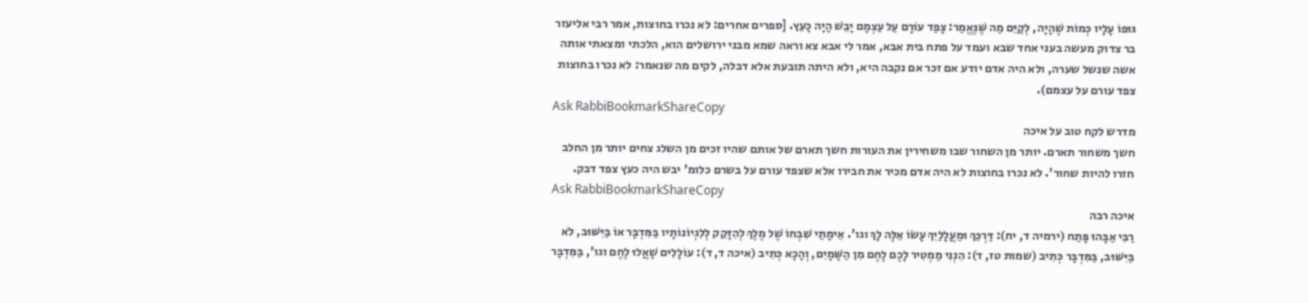גּוּפוֹ עָלָיו כְּמוֹת שֶׁהָיָה, לְקַיֵּם מַה שֶּׁנֶּאֱמַר: צָפַד עוֹרָם עַל עַצְמָם יָבֵשׁ הָיָה כָעֵץ. [ספרים אחרים: לא נכרו בחוצות, אמר רבי אליעזר בר צדוק מעשה בעני אחד שבא ועמד על פתח בית אבא, אמר לי אבא צא וראה שמא מבני ירושלים הוא, הלכתי ומצאתי אותה אשה שנשל שערה, ולא היה אדם יודע אם זכר אם נקבה היא, ולא היתה תובעת אלא דבלה, לקים מה שנאמר: לא נכרו בחוצות צפד עורם על עצמם).
Ask RabbiBookmarkShareCopy
מדרש לקח טוב על איכה
חשך משחור תארם. יותר מן השחור שבו משחירין את העורות חשך תארם של אותם שהיו זכים מן השלג צחים יותר מן החלב חזרו להיות שחור'. לא נכרו בחוצות לא היה אדם מכיר את חבירו אלא שצפד עורם על בשרם כלומ' יבש היה כעץ צפד דבק.
Ask RabbiBookmarkShareCopy
איכה רבה
רַבִּי אַבָּהוּ פָּתַח (ירמיה ד, יח): דַּרְכֵּךְ וּמַעֲלָלַיִךְ עָשׂוֹ אֵלֶּה לָךְ וגו'. אֵימָתַי שִׁבְחוֹ שֶׁל מֶלֶךְ לְהִזָּקֵק לְלִגְיוֹנוֹתָיו בַּמִּדְבָּר אוֹ בַּיִּשּׁוּב, לֹא בַּיִּשּׁוּב, בַּמִּדְבָּר כְּתִיב (שמות טז, ד): הִנְנִי מַמְטִיר לָכֶם לֶחֶם מִן הַשָּׁמָיִם, וְהָכָא כְּתִיב (איכה ד, ד): עוֹלָלִים שָׁאֲלוּ לֶחֶם וגו', בַּמִּדְבָּר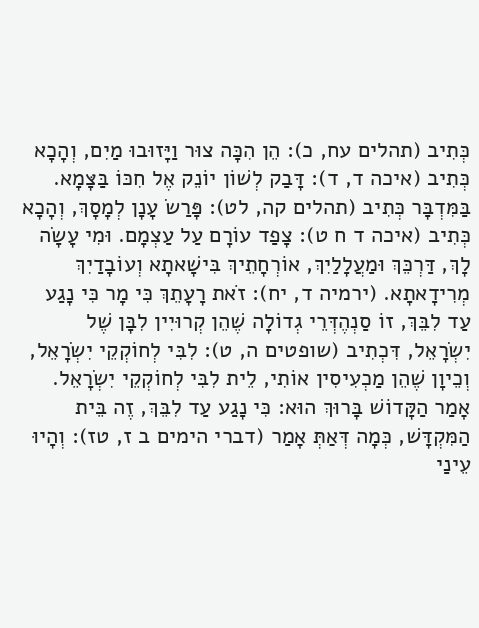כְּתִיב (תהלים עח, כ): הֵן הִכָּה צוּר וַיָּזוּבוּ מַיִם, וְהָכָא כְּתִיב (איכה ד, ד): דָּבַק לְשׁוֹן יוֹנֵק אֶל חִכּוֹ בַּצָּמָא. בַּמִּדְבָּר כְּתִיב (תהלים קה, לט): פָּרַשׂ עָנָן לְמָסָךְ, וְהָכָא כְּתִיב (איכה ד ח ט): צָפַד עוֹרָם עַל עַצְמָם. וּמִי עָשָׂה לָךְ, דַּרְכֵּךְ וּמַעֲלָלַיִךְ, אוֹרְחָתֵיךְ בִּישָׁאתָא וְעוֹבָדַיִךְ מְרִידָאתָא. (ירמיה ד, יח): זֹאת רָעָתֵךְ כִּי מָר כִּי נָגַע עַד לִבֵּךְ, זוֹ סַנְהֶדְּרֵי גְדוֹלָה שֶׁהֵן קְרוּיִין לִבָּן שֶׁל יִשְׂרָאֵל, דִּכְתִיב (שופטים ה, ט): לִבִּי לְחוֹקְקֵי יִשְׂרָאֵל, וְכֵיוָן שֶׁהֵן מַכְעִיסִין אוֹתִי, לֵית לִבִּי לְחוֹקְקֵי יִשְׂרָאֵל. אָמַר הַקָּדוֹשׁ בָּרוּךְ הוּא: כִּי נָגַע עַד לִבֵּךְ, זֶה בֵּית הַמִּקְדָּשׁ, כְּמָה דְּאַתְּ אָמַר (דברי הימים ב ז, טז): וְהָיוּ עֵינַי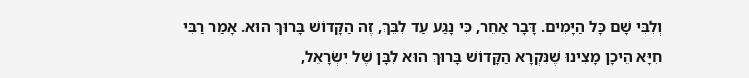וְלִבִּי שָׁם כָּל הַיָּמִים. דָּבָר אַחֵר, כִּי נָגַע עַד לִבֵּךְ, זֶה הַקָּדוֹשׁ בָּרוּךְ הוּא. אָמַר רַבִּי חִיָּא הֵיכָן מָצִינוּ שֶׁנִּקְרָא הַקָּדוֹשׁ בָּרוּךְ הוּא לִבָּן שֶׁל יִשְׂרָאֵל,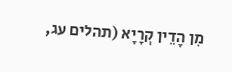מִן הָדֵין קְרָיָא (תהלים עג,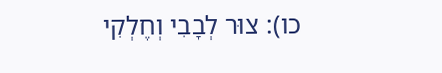כו): צוּר לְבָבִי וְחֶלְקִי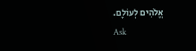אֱלֹהִים לְעוֹלָם.
Ask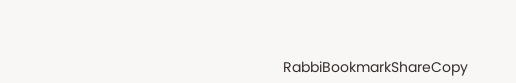RabbiBookmarkShareCopy